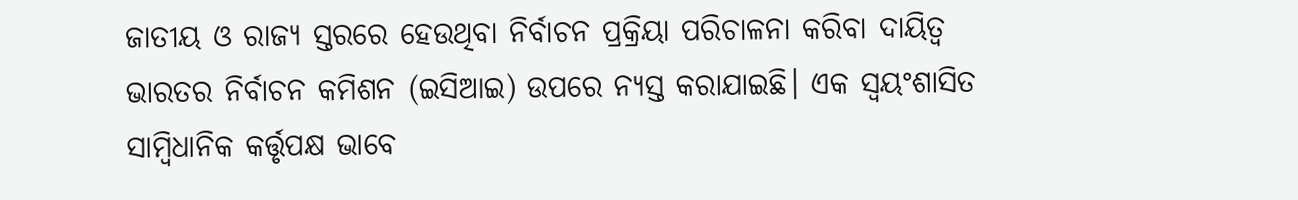ଜାତୀୟ ଓ ରାଜ୍ୟ ସ୍ତରରେ ହେଉଥିବା ନିର୍ବାଚନ ପ୍ରକ୍ରିୟା ପରିଚାଳନା କରିବା ଦାୟିତ୍ୱ ଭାରତର ନିର୍ବାଚନ କମିଶନ (ଇସିଆଇ) ଉପରେ ନ୍ୟସ୍ତ କରାଯାଇଛି। ଏକ ସ୍ବୟଂଶାସିତ ସାମ୍ବିଧାନିକ କର୍ତ୍ତୃପକ୍ଷ ଭାବେ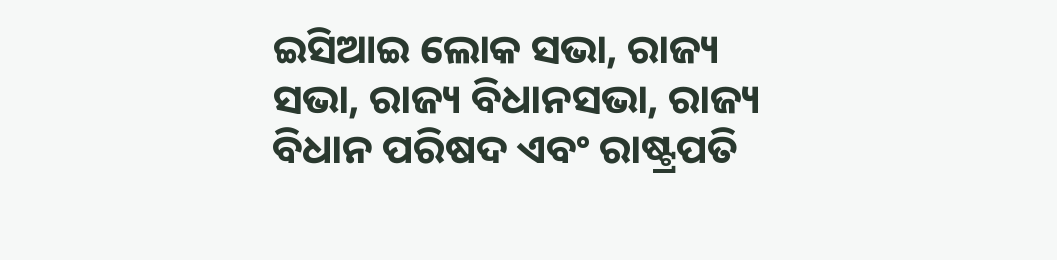ଇସିଆଇ ଲୋକ ସଭା, ରାଜ୍ୟ ସଭା, ରାଜ୍ୟ ବିଧାନସଭା, ରାଜ୍ୟ ବିଧାନ ପରିଷଦ ଏବଂ ରାଷ୍ଟ୍ରପତି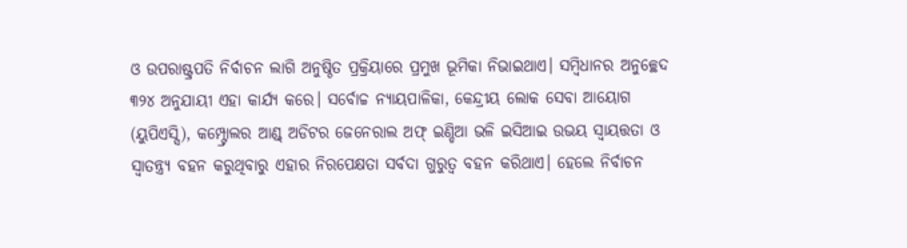ଓ ଉପରାଷ୍ଟ୍ରପତି ନିର୍ବାଚନ ଲାଗି ଅନୁଷ୍ଠିତ ପ୍ରକ୍ରିୟାରେ ପ୍ରମୁଖ ଭୂମିକା ନିଭାଇଥାଏ। ସମ୍ବିଧାନର ଅନୁଚ୍ଛେଦ ୩୨୪ ଅନୁଯାୟୀ ଏହା କାର୍ଯ୍ୟ କରେ। ସର୍ବୋଚ୍ଚ ନ୍ୟାୟପାଳିକା, କେନ୍ଦ୍ରୀୟ ଲୋକ ସେବା ଆୟୋଗ (ୟୁପିଏସ୍ସି), କମ୍ପ୍ଟ୍ରୋଲର ଆଣ୍ଡ୍ ଅଡିଟର ଜେନେରାଲ ଅଫ୍ ଇଣ୍ଡିଆ ଭଳି ଇସିଆଇ ଉଭୟ ସ୍ବାୟତ୍ତତା ଓ ସ୍ବାତନ୍ତ୍ର୍ୟ ବହନ କରୁଥିବାରୁ ଏହାର ନିରପେକ୍ଷତା ସର୍ବଦା ଗୁରୁତ୍ୱ ବହନ କରିଥାଏ। ହେଲେ ନିର୍ବାଚନ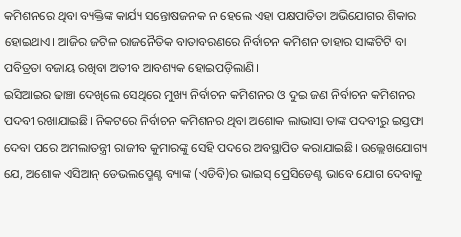କମିଶନରେ ଥିବା ବ୍ୟକ୍ତିଙ୍କ କାର୍ଯ୍ୟ ସନ୍ତୋଷଜନକ ନ ହେଲେ ଏହା ପକ୍ଷପାତିତା ଅଭିଯୋଗର ଶିକାର ହୋଇଥାଏ। ଆଜିର ଜଟିଳ ରାଜନୈତିକ ବାତାବରଣରେ ନିର୍ବାଚନ କମିଶନ ତାହାର ସାଙ୍କଟିଟି ବା ପବିତ୍ରତା ବଜାୟ ରଖିବା ଅତୀବ ଆବଶ୍ୟକ ହୋଇପଡ଼ିଲାଣି।
ଇସିଆଇର ଢାଞ୍ଚା ଦେଖିଲେ ସେଥିରେ ମୁଖ୍ୟ ନିର୍ବାଚନ କମିଶନର ଓ ଦୁଇ ଜଣ ନିର୍ବାଚନ କମିଶନର ପଦବୀ ରଖାଯାଇଛି। ନିକଟରେ ନିର୍ବାଚନ କମିଶନର ଥିବା ଅଶୋକ ଲାଭାସା ତାଙ୍କ ପଦବୀରୁ ଇସ୍ତଫା ଦେବା ପରେ ଅମଲାତନ୍ତ୍ରୀ ରାଜୀବ କୁମାରଙ୍କୁ ସେହି ପଦରେ ଅବସ୍ଥାପିତ କରାଯାଇଛି। ଉଲ୍ଲେଖଯୋଗ୍ୟ ଯେ, ଅଶୋକ ଏସିଆନ୍ ଡେଭଲପ୍ମେଣ୍ଟ ବ୍ୟାଙ୍କ (ଏଡିବି)ର ଭାଇସ୍ ପ୍ରେସିଡେଣ୍ଟ ଭାବେ ଯୋଗ ଦେବାକୁ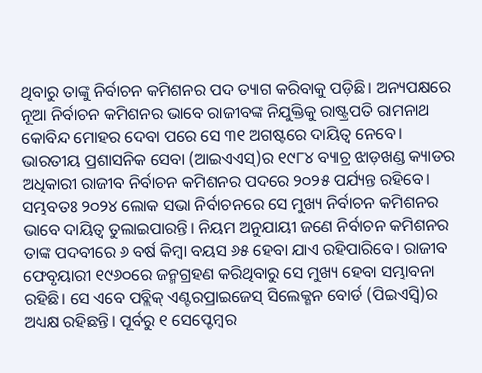ଥିବାରୁ ତାଙ୍କୁ ନିର୍ବାଚନ କମିଶନର ପଦ ତ୍ୟାଗ କରିବାକୁ ପଡ଼ିଛି। ଅନ୍ୟପକ୍ଷରେ ନୂଆ ନିର୍ବାଚନ କମିଶନର ଭାବେ ରାଜୀବଙ୍କ ନିଯୁକ୍ତିକୁ ରାଷ୍ଟ୍ରପତି ରାମନାଥ କୋବିନ୍ଦ ମୋହର ଦେବା ପରେ ସେ ୩୧ ଅଗଷ୍ଟରେ ଦାୟିତ୍ୱ ନେବେ।
ଭାରତୀୟ ପ୍ରଶାସନିକ ସେବା (ଆଇଏଏସ୍)ର ୧୯୮୪ ବ୍ୟାଚ୍ର ଝାଡ଼ଖଣ୍ଡ କ୍ୟାଡର ଅଧିକାରୀ ରାଜୀବ ନିର୍ବାଚନ କମିଶନର ପଦରେ ୨୦୨୫ ପର୍ଯ୍ୟନ୍ତ ରହିବେ। ସମ୍ଭବତଃ ୨୦୨୪ ଲୋକ ସଭା ନିର୍ବାଚନରେ ସେ ମୁଖ୍ୟ ନିର୍ବାଚନ କମିଶନର ଭାବେ ଦାୟିତ୍ୱ ତୁଲାଇପାରନ୍ତି। ନିୟମ ଅନୁଯାୟୀ ଜଣେ ନିର୍ବାଚନ କମିଶନର ତାଙ୍କ ପଦବୀରେ ୬ ବର୍ଷ କିମ୍ବା ବୟସ ୬୫ ହେବା ଯାଏ ରହିପାରିବେ। ରାଜୀବ ଫେବୃୟାରୀ ୧୯୬୦ରେ ଜନ୍ମଗ୍ରହଣ କରିଥିବାରୁ ସେ ମୁଖ୍ୟ ହେବା ସମ୍ଭାବନା ରହିଛି। ସେ ଏବେ ପବ୍ଲିକ୍ ଏଣ୍ଟରପ୍ରାଇଜେସ୍ ସିଲେକ୍ଶନ ବୋର୍ଡ (ପିଇଏସ୍ବି)ର ଅଧ୍ୟକ୍ଷ ରହିଛନ୍ତି। ପୂର୍ବରୁ ୧ ସେପ୍ଟେମ୍ବର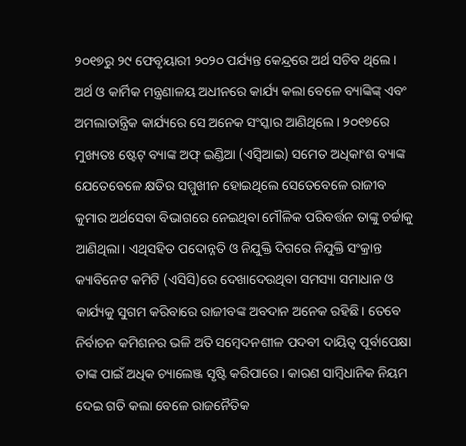୨୦୧୭ରୁ ୨୯ ଫେବୃୟାରୀ ୨୦୨୦ ପର୍ଯ୍ୟନ୍ତ କେନ୍ଦ୍ରରେ ଅର୍ଥ ସଚିବ ଥିଲେ। ଅର୍ଥ ଓ କାର୍ମିକ ମନ୍ତ୍ରଣାଳୟ ଅଧୀନରେ କାର୍ଯ୍ୟ କଲା ବେଳେ ବ୍ୟାଙ୍କିଙ୍କ୍ ଏବଂ ଅମଲାତାନ୍ତ୍ରିକ କାର୍ଯ୍ୟରେ ସେ ଅନେକ ସଂସ୍କାର ଆଣିଥିଲେ। ୨୦୧୭ରେ ମୁଖ୍ୟତଃ ଷ୍ଟେଟ୍ ବ୍ୟାଙ୍କ ଅଫ୍ ଇଣ୍ଡିଆ (ଏସ୍ବିଆଇ) ସମେତ ଅଧିକାଂଶ ବ୍ୟାଙ୍କ ଯେତେବେଳେ କ୍ଷତିର ସମ୍ମୁଖୀନ ହୋଇଥିଲେ ସେତେବେଳେ ରାଜୀବ କୁମାର ଅର୍ଥସେବା ବିଭାଗରେ ନେଇଥିବା ମୌଳିକ ପରିବର୍ତ୍ତନ ତାଙ୍କୁ ଚର୍ଚ୍ଚାକୁ ଆଣିଥିଲା। ଏଥିସହିତ ପଦୋନ୍ନତି ଓ ନିଯୁକ୍ତି ଦିଗରେ ନିଯୁକ୍ତି ସଂକ୍ରାନ୍ତ କ୍ୟାବିନେଟ କମିଟି (ଏସିସି)ରେ ଦେଖାଦେଉଥିବା ସମସ୍ୟା ସମାଧାନ ଓ କାର୍ଯ୍ୟକୁ ସୁଗମ କରିବାରେ ରାଜୀବଙ୍କ ଅବଦାନ ଅନେକ ରହିଛି। ତେବେ ନିର୍ବାଚନ କମିଶନର ଭଳି ଅତି ସମ୍ବେଦନଶୀଳ ପଦବୀ ଦାୟିତ୍ୱ ପୂର୍ବାପେକ୍ଷା ତାଙ୍କ ପାଇଁ ଅଧିକ ଚ୍ୟାଲେଞ୍ଜ ସୃଷ୍ଟି କରିପାରେ। କାରଣ ସାମ୍ବିଧାନିକ ନିୟମ ଦେଇ ଗତି କଲା ବେଳେ ରାଜନୈତିକ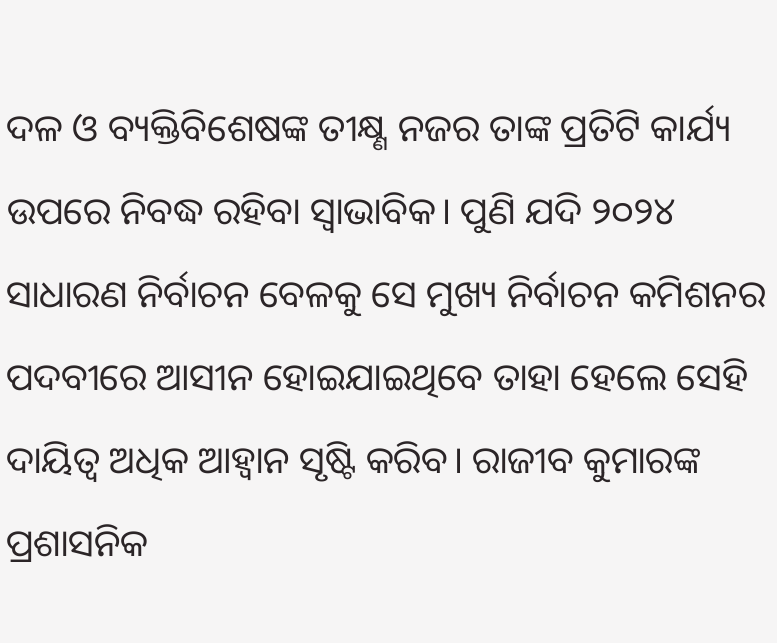ଦଳ ଓ ବ୍ୟକ୍ତିବିଶେଷଙ୍କ ତୀକ୍ଷ୍ଣ ନଜର ତାଙ୍କ ପ୍ରତିଟି କାର୍ଯ୍ୟ ଉପରେ ନିବଦ୍ଧ ରହିବା ସ୍ବାଭାବିକ। ପୁଣି ଯଦି ୨୦୨୪ ସାଧାରଣ ନିର୍ବାଚନ ବେଳକୁ ସେ ମୁଖ୍ୟ ନିର୍ବାଚନ କମିଶନର ପଦବୀରେ ଆସୀନ ହୋଇଯାଇଥିବେ ତାହା ହେଲେ ସେହି ଦାୟିତ୍ୱ ଅଧିକ ଆହ୍ବାନ ସୃଷ୍ଟି କରିବ। ରାଜୀବ କୁମାରଙ୍କ ପ୍ରଶାସନିକ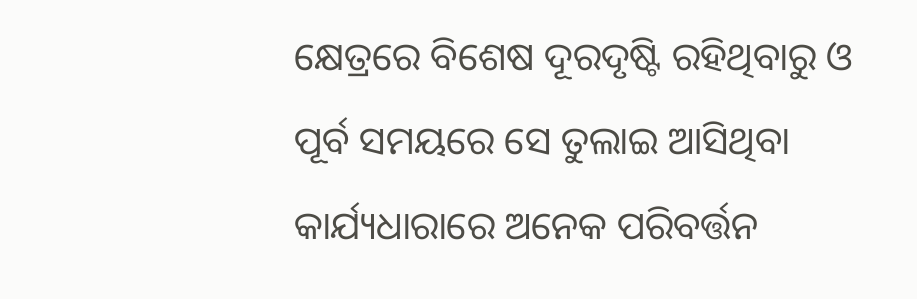କ୍ଷେତ୍ରରେ ବିଶେଷ ଦୂରଦୃଷ୍ଟି ରହିଥିବାରୁ ଓ ପୂର୍ବ ସମୟରେ ସେ ତୁଲାଇ ଆସିଥିବା କାର୍ଯ୍ୟଧାରାରେ ଅନେକ ପରିବର୍ତ୍ତନ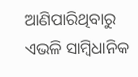ଆଣିପାରିଥିବାରୁ ଏଭଳି ସାମ୍ବିଧାନିକ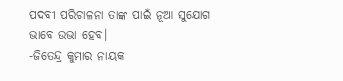ପଦବୀ ପରିଚାଳନା ତାଙ୍କ ପାଇଁ ନୂଆ ସୁଯୋଗ ଭାବେ ଉଭା ହେବ।
-ଜିତେନ୍ଦ୍ର କୁମାର ନାୟକ